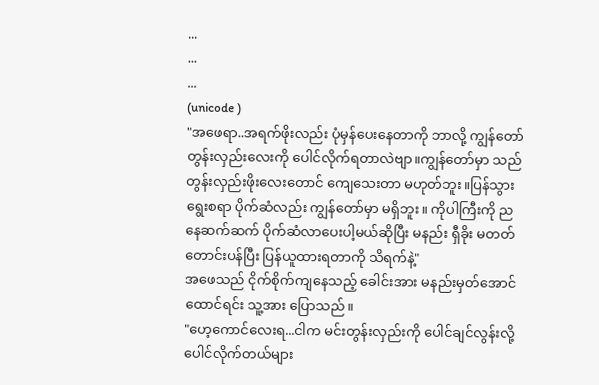...
...
...
(unicode )
"အဖေရာ..အရက်ဖိုးလည်း ပုံမှန်ပေးနေတာကို ဘာလို့ ကျွန်တော် တွန်းလှည်းလေးကို ပေါင်လိုက်ရတာလဲဗျာ။ကျွန်တော်မှာ သည်တွန်းလှည်းဖိုးလေးတောင် ကျေသေးတာ မဟုတ်ဘူး။ပြန်သွားရွေးစရာ ပိုက်ဆံလည်း ကျွန်တော်မှာ မရှိဘူး။ ကိုပါကြီးကို ညနေဆက်ဆက် ပိုက်ဆံလာပေးပါ့မယ်ဆိုပြီး မနည်း ရှီခိုး မတတ်တောင်းပန်ပြီး ပြန်ယူထားရတာကို သိရက်နဲ့"
အဖေသည် ငိုက်စိုက်ကျနေသည့် ခေါင်းအား မနည်းမှတ်အောင် ထောင်ရင်း သူ့အား ပြောသည်။
"ဟေ့ကောင်လေးရ...ငါက မင်းတွန်းလှည်းကို ပေါင်ချင်လွန်းလို့ ပေါင်လိုက်တယ်များ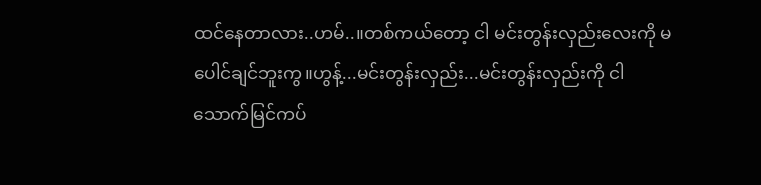ထင်နေတာလား..ဟမ်..။တစ်ကယ်တော့ ငါ မင်းတွန်းလှည်းလေးကို မပေါင်ချင်ဘူးကွ။ဟွန့်...မင်းတွန်းလှည်း...မင်းတွန်းလှည်းကို ငါ သောက်မြင်ကပ်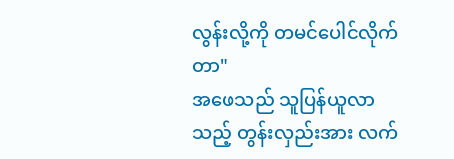လွန်းလို့ကို တမင်ပေါင်လိုက်တာ"
အဖေသည် သူပြန်ယူလာသည့် တွန်းလှည်းအား လက်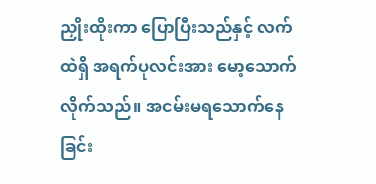ညှိုးထိုးကာ ပြောပြီးသည်နှင့် လက်ထဲရှိ အရက်ပုလင်းအား မော့သောက်လိုက်သည်။ အငမ်းမရသောက်နေခြင်း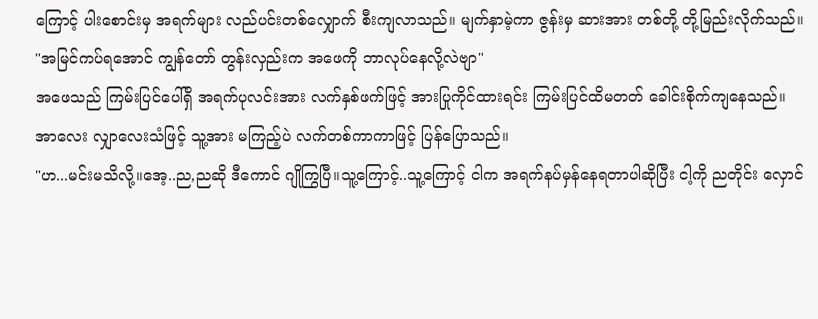ကြောင့် ပါးစောင်းမှ အရက်များ လည်ပင်းတစ်လျှောက် စီးကျလာသည်။ မျက်နှာမဲ့ကာ ဇွန်းမှ ဆားအား တစ်တို့ တို့မြည်းလိုက်သည်။
"အမြင်ကပ်ရအောင် ကျွန်တော် တွန်းလှည်းက အဖေကို ဘာလုပ်နေလို့လဲဗျာ"
အဖေသည် ကြမ်းပြင်ပေါ်ရှိ အရက်ပုလင်းအား လက်နှစ်ဖက်ဖြင့် အားပြုကိုင်ထားရင်း ကြမ်းပြင်ထိမတတ် ခေါင်းစိုက်ကျနေသည်။အာလေး လျှာလေးသံဖြင့် သူ့အား မကြည့်ပဲ လက်တစ်ကာကာဖြင့် ပြန်ပြောသည်။
"ဟ...မင်းမသိလို့။အေ့..ည,ညဆို ဒီကောင် ဂျိုကြွပြီ။သူ့ကြောင့်..သူ့ကြောင့် ငါက အရက်နပ်မှန်နေရတာပါဆိုပြီး ငါ့ကို ညတိုင်း လှောင်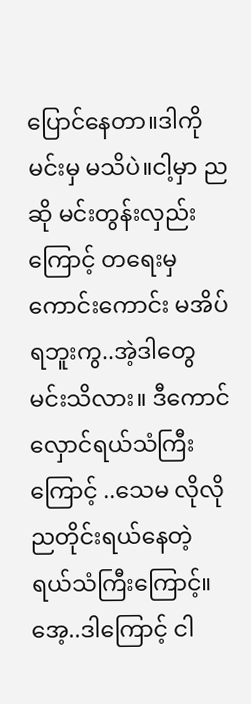ပြောင်နေတာ။ဒါကို မင်းမှ မသိပဲ။ငါ့မှာ ညဆို မင်းတွန်းလှည်းကြောင့် တရေးမှ ကောင်းကောင်း မအိပ်ရဘူးကွ..အဲ့ဒါတွေ မင်းသိလား။ ဒီကောင် လှောင်ရယ်သံကြီးကြောင့် ..သေမ လိုလို ညတိုင်းရယ်နေတဲ့ ရယ်သံကြီးကြောင့်။အေ့..ဒါကြောင့် ငါ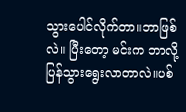သွားပေါင်လိုက်တာ။ဘာဖြစ်လဲ။ ပြီးတော့ မင်းက ဘာလို့ ပြန်သွားရွေးလာတာလဲ။ပစ်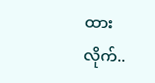ထားလိုက်..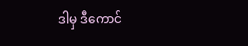ဒါမှ ဒီကောင်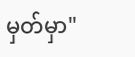မှတ်မှာ"